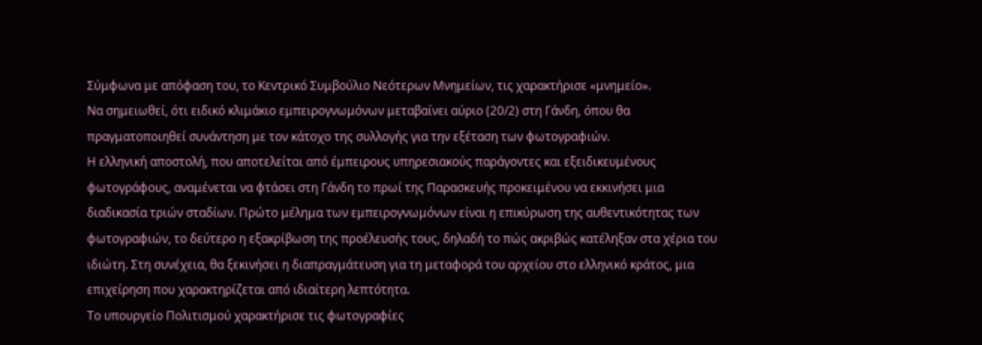Σύμφωνα με απόφαση του, το Κεντρικό Συμβούλιο Νεότερων Μνημείων, τις χαρακτήρισε «μνημείο».
Να σημειωθεί, ότι ειδικό κλιμάκιο εμπειρογνωμόνων μεταβαίνει αύριο (20/2) στη Γάνδη, όπου θα πραγματοποιηθεί συνάντηση με τον κάτοχο της συλλογής για την εξέταση των φωτογραφιών.
Η ελληνική αποστολή, που αποτελείται από έμπειρους υπηρεσιακούς παράγοντες και εξειδικευμένους φωτογράφους, αναμένεται να φτάσει στη Γάνδη το πρωί της Παρασκευής προκειμένου να εκκινήσει μια διαδικασία τριών σταδίων. Πρώτο μέλημα των εμπειρογνωμόνων είναι η επικύρωση της αυθεντικότητας των φωτογραφιών, το δεύτερο η εξακρίβωση της προέλευσής τους, δηλαδή το πώς ακριβώς κατέληξαν στα χέρια του ιδιώτη. Στη συνέχεια, θα ξεκινήσει η διαπραγμάτευση για τη μεταφορά του αρχείου στο ελληνικό κράτος, μια επιχείρηση που χαρακτηρίζεται από ιδιαίτερη λεπτότητα.
Το υπουργείο Πολιτισμού χαρακτήρισε τις φωτογραφίες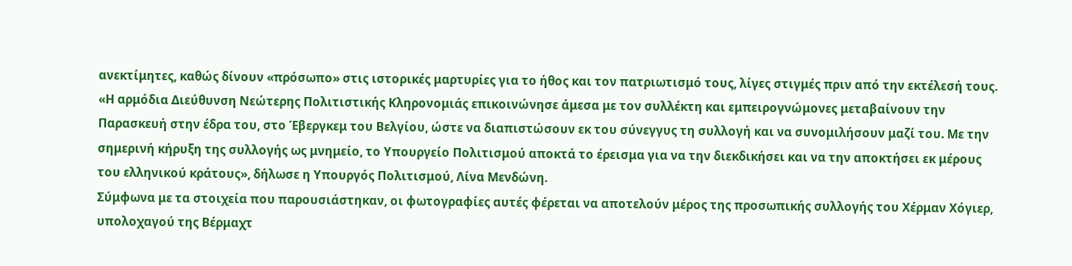ανεκτίμητες, καθώς δίνουν «πρόσωπο» στις ιστορικές μαρτυρίες για το ήθος και τον πατριωτισμό τους, λίγες στιγμές πριν από την εκτέλεσή τους.
«Η αρμόδια Διεύθυνση Νεώτερης Πολιτιστικής Κληρονομιάς επικοινώνησε άμεσα με τον συλλέκτη και εμπειρογνώμονες μεταβαίνουν την Παρασκευή στην έδρα του, στο Έβεργκεμ του Βελγίου, ώστε να διαπιστώσουν εκ του σύνεγγυς τη συλλογή και να συνομιλήσουν μαζί του. Με την σημερινή κήρυξη της συλλογής ως μνημείο, το Υπουργείο Πολιτισμού αποκτά το έρεισμα για να την διεκδικήσει και να την αποκτήσει εκ μέρους του ελληνικού κράτους», δήλωσε η Υπουργός Πολιτισμού, Λίνα Μενδώνη.
Σύμφωνα με τα στοιχεία που παρουσιάστηκαν, οι φωτογραφίες αυτές φέρεται να αποτελούν μέρος της προσωπικής συλλογής του Χέρμαν Χόγιερ, υπολοχαγού της Βέρμαχτ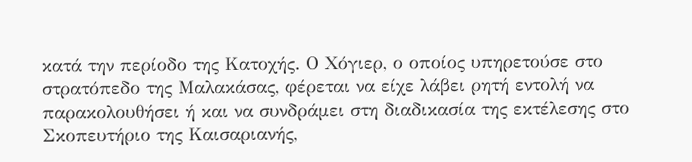κατά την περίοδο της Κατοχής. Ο Χόγιερ, ο οποίος υπηρετούσε στο στρατόπεδο της Μαλακάσας, φέρεται να είχε λάβει ρητή εντολή να παρακολουθήσει ή και να συνδράμει στη διαδικασία της εκτέλεσης στο Σκοπευτήριο της Καισαριανής,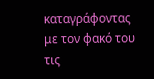καταγράφοντας με τον φακό του τις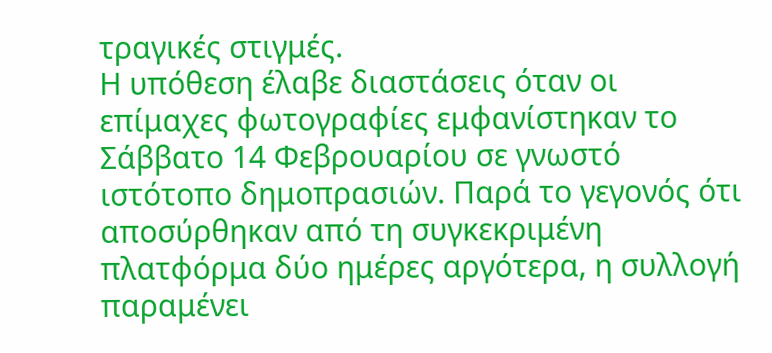τραγικές στιγμές.
Η υπόθεση έλαβε διαστάσεις όταν οι επίμαχες φωτογραφίες εμφανίστηκαν το Σάββατο 14 Φεβρουαρίου σε γνωστό ιστότοπο δημοπρασιών. Παρά το γεγονός ότι αποσύρθηκαν από τη συγκεκριμένη πλατφόρμα δύο ημέρες αργότερα, η συλλογή παραμένει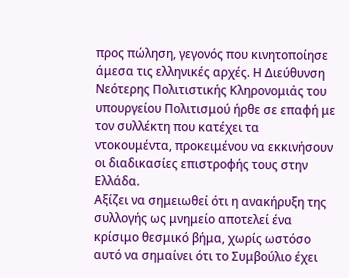προς πώληση, γεγονός που κινητοποίησε άμεσα τις ελληνικές αρχές. Η Διεύθυνση Νεότερης Πολιτιστικής Κληρονομιάς του υπουργείου Πολιτισμού ήρθε σε επαφή με τον συλλέκτη που κατέχει τα ντοκουμέντα, προκειμένου να εκκινήσουν οι διαδικασίες επιστροφής τους στην Ελλάδα.
Αξίζει να σημειωθεί ότι η ανακήρυξη της συλλογής ως μνημείο αποτελεί ένα κρίσιμο θεσμικό βήμα, χωρίς ωστόσο αυτό να σημαίνει ότι το Συμβούλιο έχει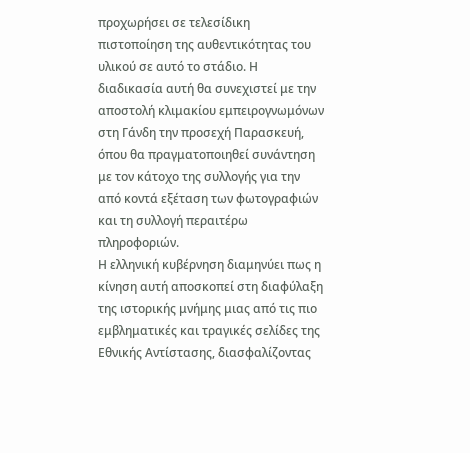προχωρήσει σε τελεσίδικη πιστοποίηση της αυθεντικότητας του υλικού σε αυτό το στάδιο. Η διαδικασία αυτή θα συνεχιστεί με την αποστολή κλιμακίου εμπειρογνωμόνων στη Γάνδη την προσεχή Παρασκευή, όπου θα πραγματοποιηθεί συνάντηση με τον κάτοχο της συλλογής για την από κοντά εξέταση των φωτογραφιών και τη συλλογή περαιτέρω πληροφοριών.
Η ελληνική κυβέρνηση διαμηνύει πως η κίνηση αυτή αποσκοπεί στη διαφύλαξη της ιστορικής μνήμης μιας από τις πιο εμβληματικές και τραγικές σελίδες της Εθνικής Αντίστασης, διασφαλίζοντας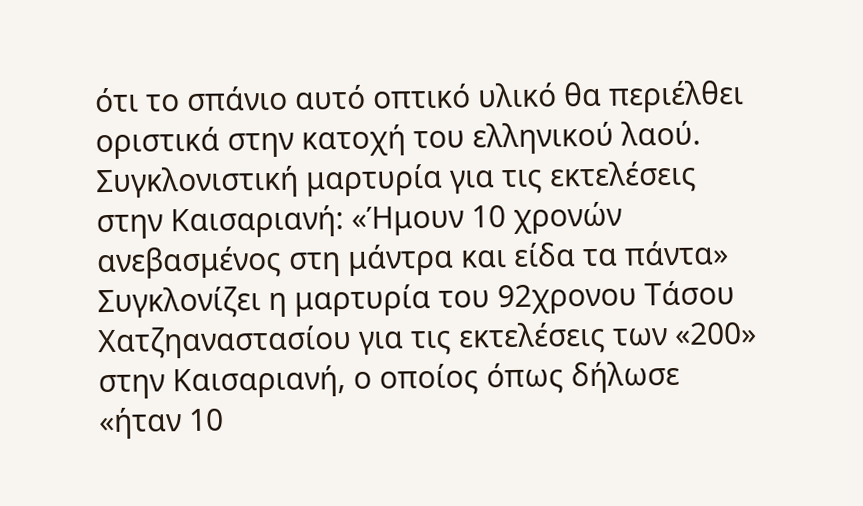ότι το σπάνιο αυτό οπτικό υλικό θα περιέλθει οριστικά στην κατοχή του ελληνικού λαού.
Συγκλονιστική μαρτυρία για τις εκτελέσεις στην Καισαριανή: «Ήμουν 10 χρονών ανεβασμένος στη μάντρα και είδα τα πάντα»
Συγκλονίζει η μαρτυρία του 92χρονου Τάσου Χατζηαναστασίου για τις εκτελέσεις των «200» στην Καισαριανή, ο οποίος όπως δήλωσε «ήταν 10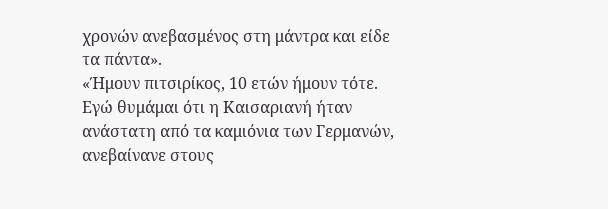χρονών ανεβασμένος στη μάντρα και είδε τα πάντα».
«Ήμουν πιτσιρίκος, 10 ετών ήμουν τότε. Εγώ θυμάμαι ότι η Καισαριανή ήταν ανάστατη από τα καμιόνια των Γερμανών, ανεβαίνανε στους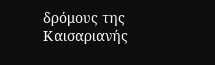δρόμους της Καισαριανής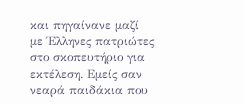και πηγαίνανε μαζί με Έλληνες πατριώτες στο σκοπευτήριο για εκτέλεση. Εμείς σαν νεαρά παιδάκια που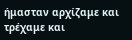ήμασταν αρχίζαμε και τρέχαμε και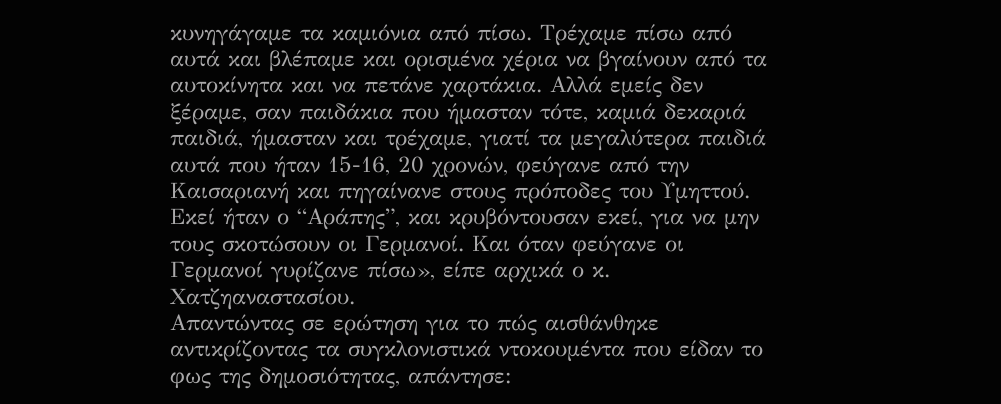κυνηγάγαμε τα καμιόνια από πίσω. Τρέχαμε πίσω από αυτά και βλέπαμε και ορισμένα χέρια να βγαίνουν από τα αυτοκίνητα και να πετάνε χαρτάκια. Αλλά εμείς δεν ξέραμε, σαν παιδάκια που ήμασταν τότε, καμιά δεκαριά παιδιά, ήμασταν και τρέχαμε, γιατί τα μεγαλύτερα παιδιά αυτά που ήταν 15-16, 20 χρονών, φεύγανε από την Καισαριανή και πηγαίνανε στους πρόποδες του Υμηττού. Εκεί ήταν ο “Αράπης”, και κρυβόντουσαν εκεί, για να μην τους σκοτώσουν οι Γερμανοί. Και όταν φεύγανε οι Γερμανοί γυρίζανε πίσω», είπε αρχικά ο κ. Χατζηαναστασίου.
Απαντώντας σε ερώτηση για το πώς αισθάνθηκε αντικρίζοντας τα συγκλονιστικά ντοκουμέντα που είδαν το φως της δημοσιότητας, απάντησε: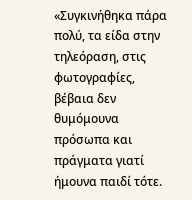«Συγκινήθηκα πάρα πολύ, τα είδα στην τηλεόραση, στις φωτογραφίες, βέβαια δεν θυμόμουνα πρόσωπα και πράγματα γιατί ήμουνα παιδί τότε.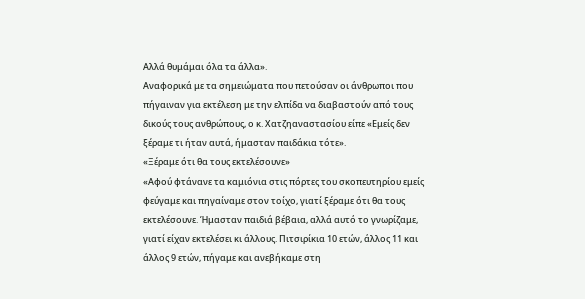Αλλά θυμάμαι όλα τα άλλα».
Αναφορικά με τα σημειώματα που πετούσαν οι άνθρωποι που πήγαιναν για εκτέλεση με την ελπίδα να διαβαστούν από τους δικούς τους ανθρώπους, ο κ. Χατζηαναστασίου είπε «Εμείς δεν ξέραμε τι ήταν αυτά, ήμασταν παιδάκια τότε».
«Ξέραμε ότι θα τους εκτελέσουνε»
«Αφού φτάνανε τα καμιόνια στις πόρτες του σκοπευτηρίου εμείς φεύγαμε και πηγαίναμε στον τοίχο, γιατί ξέραμε ότι θα τους εκτελέσουνε. Ήμασταν παιδιά βέβαια, αλλά αυτό το γνωρίζαμε, γιατί είχαν εκτελέσει κι άλλους. Πιτσιρίκια 10 ετών, άλλος 11 και άλλος 9 ετών, πήγαμε και ανεβήκαμε στη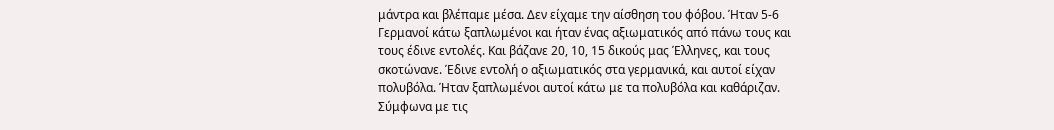μάντρα και βλέπαμε μέσα. Δεν είχαμε την αίσθηση του φόβου. Ήταν 5-6 Γερμανοί κάτω ξαπλωμένοι και ήταν ένας αξιωματικός από πάνω τους και τους έδινε εντολές. Και βάζανε 20, 10, 15 δικούς μας Έλληνες, και τους σκοτώνανε. Έδινε εντολή ο αξιωματικός στα γερμανικά, και αυτοί είχαν πολυβόλα. Ήταν ξαπλωμένοι αυτοί κάτω με τα πολυβόλα και καθάριζαν. Σύμφωνα με τις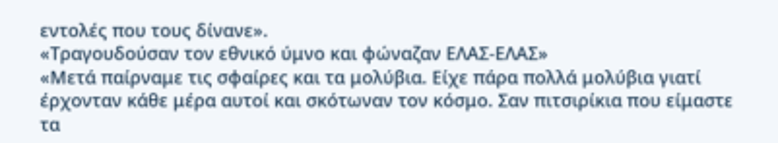εντολές που τους δίνανε».
«Τραγουδούσαν τον εθνικό ύμνο και φώναζαν ΕΛΑΣ-ΕΛΑΣ»
«Μετά παίρναμε τις σφαίρες και τα μολύβια. Είχε πάρα πολλά μολύβια γιατί έρχονταν κάθε μέρα αυτοί και σκότωναν τον κόσμο. Σαν πιτσιρίκια που είμαστε τα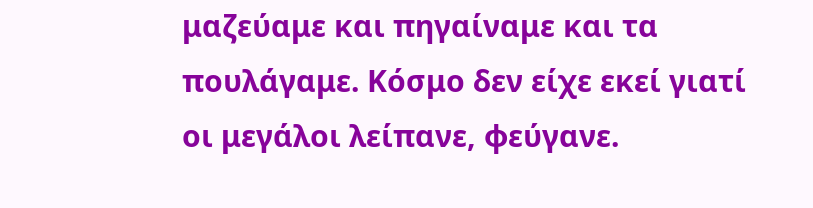μαζεύαμε και πηγαίναμε και τα πουλάγαμε. Κόσμο δεν είχε εκεί γιατί οι μεγάλοι λείπανε, φεύγανε.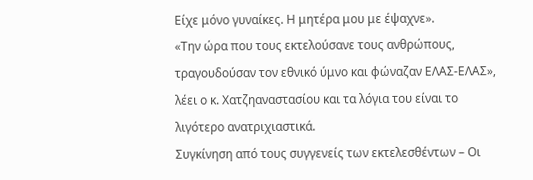Είχε μόνο γυναίκες. Η μητέρα μου με έψαχνε».
«Την ώρα που τους εκτελούσανε τους ανθρώπους, τραγουδούσαν τον εθνικό ύμνο και φώναζαν ΕΛΑΣ-ΕΛΑΣ», λέει ο κ. Χατζηαναστασίου και τα λόγια του είναι το λιγότερο ανατριχιαστικά.
Συγκίνηση από τους συγγενείς των εκτελεσθέντων – Οι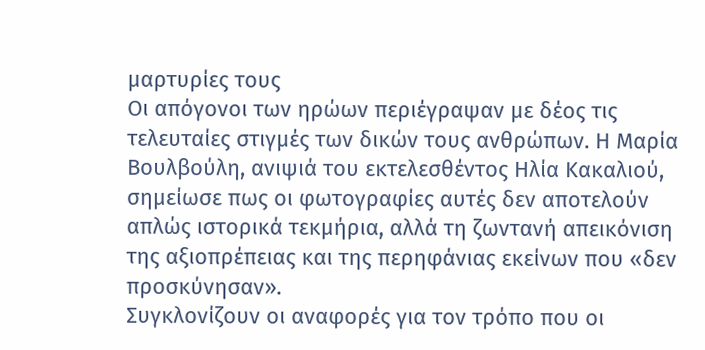μαρτυρίες τους
Οι απόγονοι των ηρώων περιέγραψαν με δέος τις τελευταίες στιγμές των δικών τους ανθρώπων. Η Μαρία Βουλβούλη, ανιψιά του εκτελεσθέντος Ηλία Κακαλιού, σημείωσε πως οι φωτογραφίες αυτές δεν αποτελούν απλώς ιστορικά τεκμήρια, αλλά τη ζωντανή απεικόνιση της αξιοπρέπειας και της περηφάνιας εκείνων που «δεν προσκύνησαν».
Συγκλονίζουν οι αναφορές για τον τρόπο που οι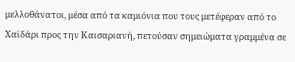μελλοθάνατοι, μέσα από τα καμιόνια που τους μετέφεραν από το Χαϊδάρι προς την Καισαριανή, πετούσαν σημειώματα γραμμένα σε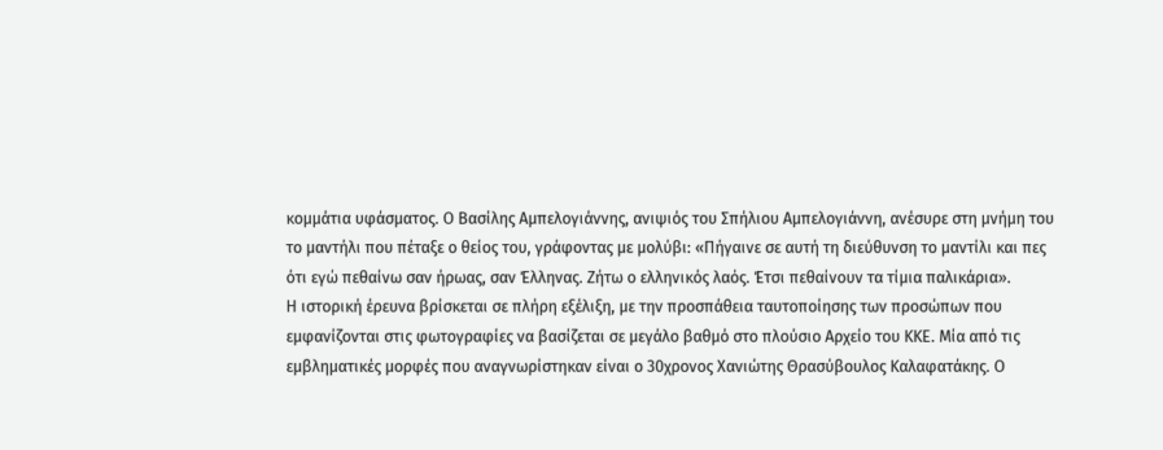κομμάτια υφάσματος. Ο Βασίλης Αμπελογιάννης, ανιψιός του Σπήλιου Αμπελογιάννη, ανέσυρε στη μνήμη του το μαντήλι που πέταξε ο θείος του, γράφοντας με μολύβι: «Πήγαινε σε αυτή τη διεύθυνση το μαντίλι και πες ότι εγώ πεθαίνω σαν ήρωας, σαν Έλληνας. Ζήτω ο ελληνικός λαός. Έτσι πεθαίνουν τα τίμια παλικάρια».
Η ιστορική έρευνα βρίσκεται σε πλήρη εξέλιξη, με την προσπάθεια ταυτοποίησης των προσώπων που εμφανίζονται στις φωτογραφίες να βασίζεται σε μεγάλο βαθμό στο πλούσιο Αρχείο του ΚΚΕ. Μία από τις εμβληματικές μορφές που αναγνωρίστηκαν είναι ο 30χρονος Χανιώτης Θρασύβουλος Καλαφατάκης. Ο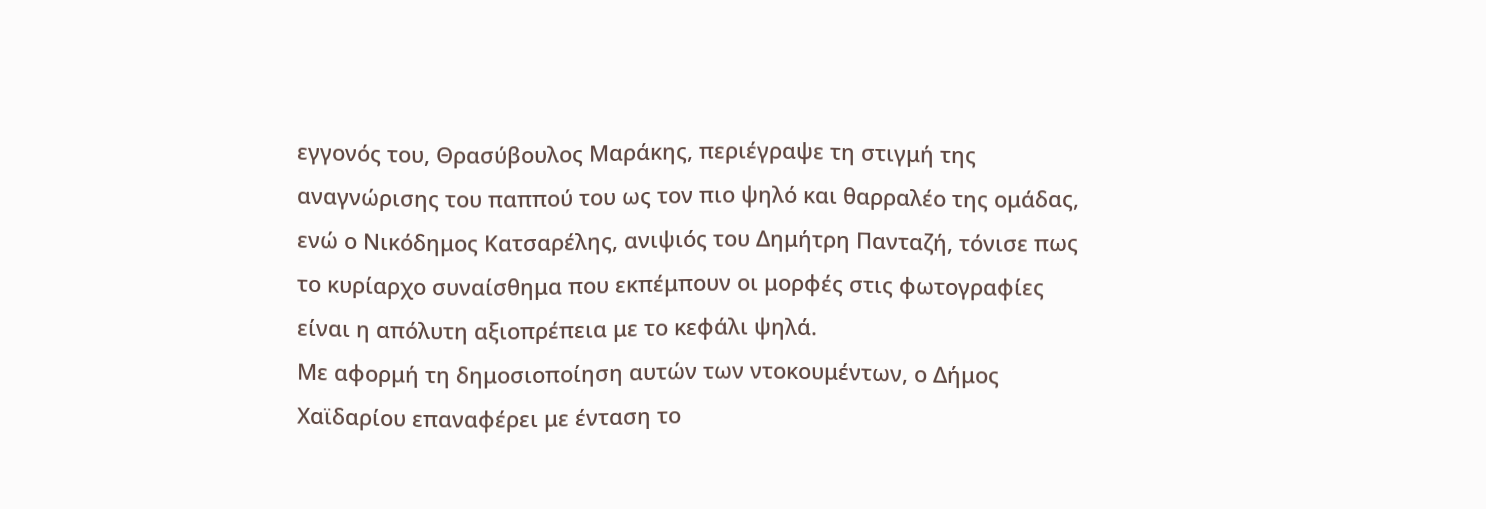εγγονός του, Θρασύβουλος Μαράκης, περιέγραψε τη στιγμή της αναγνώρισης του παππού του ως τον πιο ψηλό και θαρραλέο της ομάδας, ενώ ο Νικόδημος Κατσαρέλης, ανιψιός του Δημήτρη Πανταζή, τόνισε πως το κυρίαρχο συναίσθημα που εκπέμπουν οι μορφές στις φωτογραφίες είναι η απόλυτη αξιοπρέπεια με το κεφάλι ψηλά.
Με αφορμή τη δημοσιοποίηση αυτών των ντοκουμέντων, ο Δήμος Χαϊδαρίου επαναφέρει με ένταση το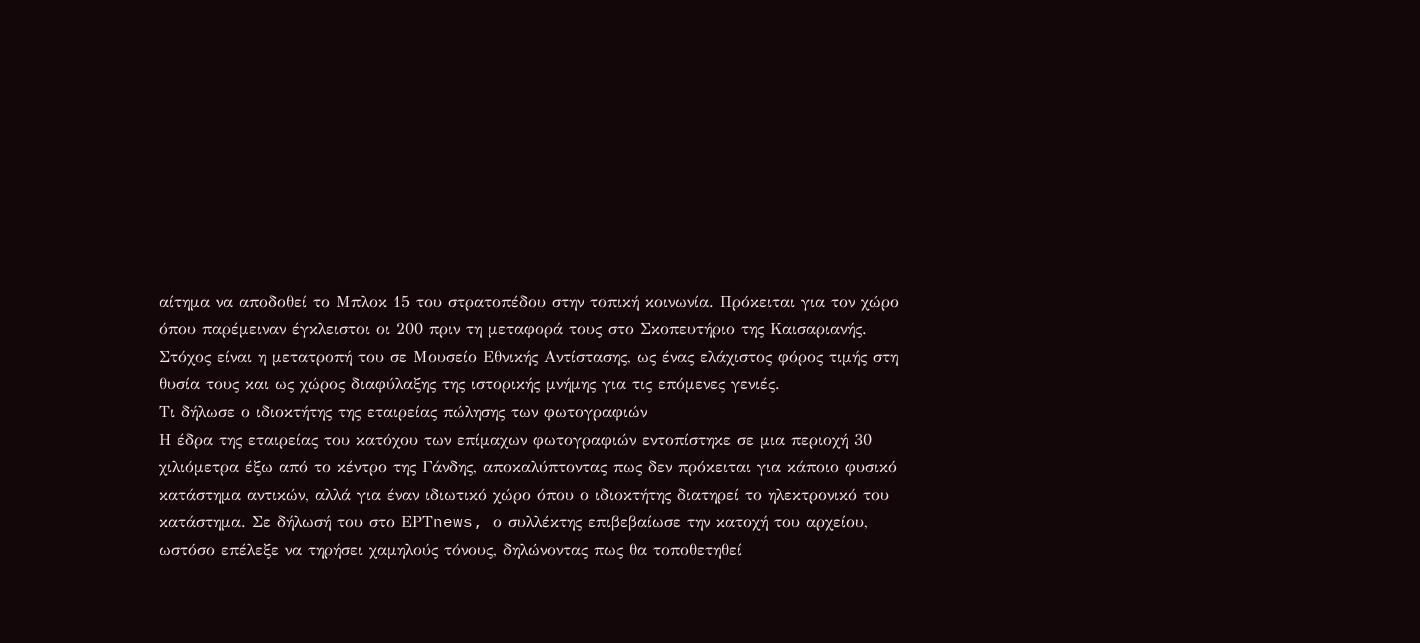αίτημα να αποδοθεί το Μπλοκ 15 του στρατοπέδου στην τοπική κοινωνία. Πρόκειται για τον χώρο όπου παρέμειναν έγκλειστοι οι 200 πριν τη μεταφορά τους στο Σκοπευτήριο της Καισαριανής. Στόχος είναι η μετατροπή του σε Μουσείο Εθνικής Αντίστασης, ως ένας ελάχιστος φόρος τιμής στη θυσία τους και ως χώρος διαφύλαξης της ιστορικής μνήμης για τις επόμενες γενιές.
Τι δήλωσε ο ιδιοκτήτης της εταιρείας πώλησης των φωτογραφιών
Η έδρα της εταιρείας του κατόχου των επίμαχων φωτογραφιών εντοπίστηκε σε μια περιοχή 30 χιλιόμετρα έξω από το κέντρο της Γάνδης, αποκαλύπτοντας πως δεν πρόκειται για κάποιο φυσικό κατάστημα αντικών, αλλά για έναν ιδιωτικό χώρο όπου ο ιδιοκτήτης διατηρεί το ηλεκτρονικό του κατάστημα. Σε δήλωσή του στο ΕΡΤnews, ο συλλέκτης επιβεβαίωσε την κατοχή του αρχείου, ωστόσο επέλεξε να τηρήσει χαμηλούς τόνους, δηλώνοντας πως θα τοποθετηθεί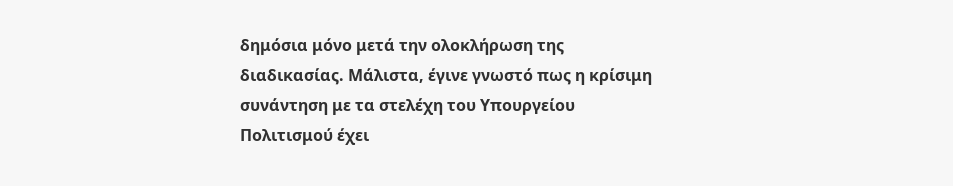δημόσια μόνο μετά την ολοκλήρωση της διαδικασίας. Μάλιστα, έγινε γνωστό πως η κρίσιμη συνάντηση με τα στελέχη του Υπουργείου Πολιτισμού έχει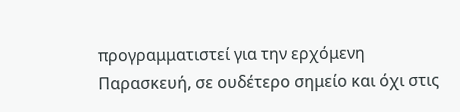προγραμματιστεί για την ερχόμενη Παρασκευή, σε ουδέτερο σημείο και όχι στις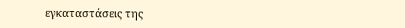εγκαταστάσεις της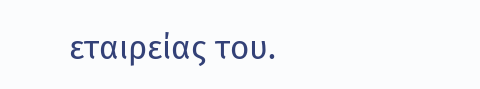εταιρείας του.